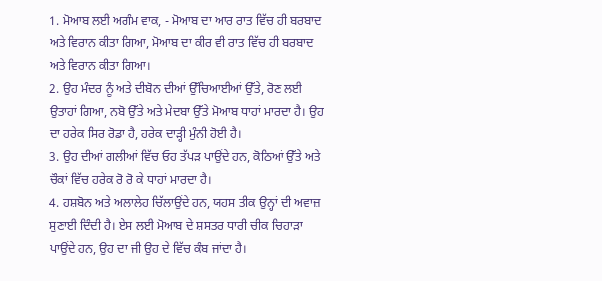1. ਮੋਆਬ ਲਈ ਅਗੰਮ ਵਾਕ, - ਮੋਆਬ ਦਾ ਆਰ ਰਾਤ ਵਿੱਚ ਹੀ ਬਰਬਾਦ ਅਤੇ ਵਿਰਾਨ ਕੀਤਾ ਗਿਆ, ਮੋਆਬ ਦਾ ਕੀਰ ਵੀ ਰਾਤ ਵਿੱਚ ਹੀ ਬਰਬਾਦ ਅਤੇ ਵਿਰਾਨ ਕੀਤਾ ਗਿਆ।
2. ਉਹ ਮੰਦਰ ਨੂੰ ਅਤੇ ਦੀਬੋਨ ਦੀਆਂ ਉੱਚਿਆਈਆਂ ਉੱਤੇ, ਰੋਣ ਲਈ ਉਤਾਹਾਂ ਗਿਆ, ਨਬੋ ਉੱਤੇ ਅਤੇ ਮੇਦਬਾ ਉੱਤੇ ਮੋਆਬ ਧਾਹਾਂ ਮਾਰਦਾ ਹੈ। ਉਹ ਦਾ ਹਰੇਕ ਸਿਰ ਰੋਡਾ ਹੈ, ਹਰੇਕ ਦਾੜ੍ਹੀ ਮੁੰਨੀ ਹੋਈ ਹੈ।
3. ਉਹ ਦੀਆਂ ਗਲੀਆਂ ਵਿੱਚ ਓਹ ਤੱਪੜ ਪਾਉਂਦੇ ਹਨ, ਕੋਠਿਆਂ ਉੱਤੇ ਅਤੇ ਚੌਕਾਂ ਵਿੱਚ ਹਰੇਕ ਰੋ ਰੋ ਕੇ ਧਾਹਾਂ ਮਾਰਦਾ ਹੈ।
4. ਹਸ਼ਬੋਨ ਅਤੇ ਅਲਾਲੇਹ ਚਿੱਲਾਉਂਦੇ ਹਨ, ਯਹਸ ਤੀਕ ਉਨ੍ਹਾਂ ਦੀ ਅਵਾਜ਼ ਸੁਣਾਈ ਦਿੰਦੀ ਹੈ। ਏਸ ਲਈ ਮੋਆਬ ਦੇ ਸ਼ਸਤਰ ਧਾਰੀ ਚੀਕ ਚਿਹਾੜਾ ਪਾਉਂਦੇ ਹਨ, ਉਹ ਦਾ ਜੀ ਉਹ ਦੇ ਵਿੱਚ ਕੰਬ ਜਾਂਦਾ ਹੈ।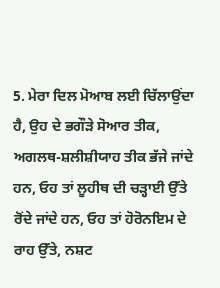5. ਮੇਰਾ ਦਿਲ ਮੋਆਬ ਲਈ ਚਿੱਲਾਉਂਦਾ ਹੈ, ਉਹ ਦੇ ਭਗੌੜੇ ਸੋਆਰ ਤੀਕ, ਅਗਲਥ-ਸ਼ਲੀਸ਼ੀਯਾਹ ਤੀਕ ਭੱਜੇ ਜਾਂਦੇ ਹਨ, ਓਹ ਤਾਂ ਲੂਹੀਥ ਦੀ ਚੜ੍ਹਾਈ ਉੱਤੇ ਰੋਂਦੇ ਜਾਂਦੇ ਹਨ, ਓਹ ਤਾਂ ਹੋਰੋਨਇਮ ਦੇ ਰਾਹ ਉੱਤੇ, ਨਸ਼ਟ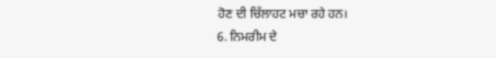ਹੋਣ ਦੀ ਚਿੱਲਾਹਟ ਮਚਾ ਰਹੇ ਹਨ।
6. ਨਿਮਰੀਮ ਦੇ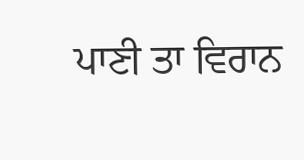ਪਾਣੀ ਤਾ ਵਿਰਾਨ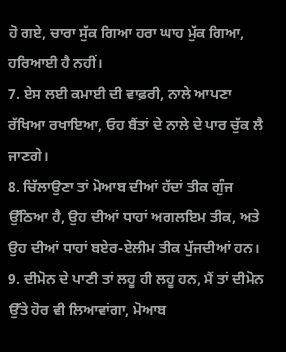ਹੋ ਗਏ, ਚਾਰਾ ਸੁੱਕ ਗਿਆ ਹਰਾ ਘਾਹ ਮੁੱਕ ਗਿਆ, ਹਰਿਆਈ ਹੈ ਨਹੀਂ।
7. ਏਸ ਲਈ ਕਮਾਈ ਦੀ ਵਾਫ਼ਰੀ, ਨਾਲੇ ਆਪਣਾ ਰੱਖਿਆ ਰਖਾਇਆ, ਓਹ ਬੈਂਤਾਂ ਦੇ ਨਾਲੇ ਦੇ ਪਾਰ ਚੁੱਕ ਲੈ ਜਾਣਗੇ।
8. ਚਿੱਲਾਉਣਾ ਤਾਂ ਮੋਆਬ ਦੀਆਂ ਹੱਦਾਂ ਤੀਕ ਗੁੰਜ ਉੱਠਿਆ ਹੈ, ਉਹ ਦੀਆਂ ਧਾਹਾਂ ਅਗਲਇਮ ਤੀਕ, ਅਤੇ ਉਹ ਦੀਆਂ ਧਾਹਾਂ ਬਏਰ-ਏਲੀਮ ਤੀਕ ਪੁੱਜਦੀਆਂ ਹਨ।
9. ਦੀਮੋਨ ਦੇ ਪਾਣੀ ਤਾਂ ਲਹੂ ਹੀ ਲਹੂ ਹਨ, ਮੈਂ ਤਾਂ ਦੀਮੋਨ ਉੱਤੇ ਹੋਰ ਵੀ ਲਿਆਵਾਂਗਾ, ਮੋਆਬ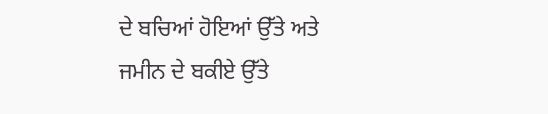ਦੇ ਬਚਿਆਂ ਹੋਇਆਂ ਉੱਤੇ ਅਤੇ ਜਮੀਨ ਦੇ ਬਕੀਏ ਉੱਤੇ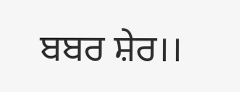ਬਬਰ ਸ਼ੇਰ।।